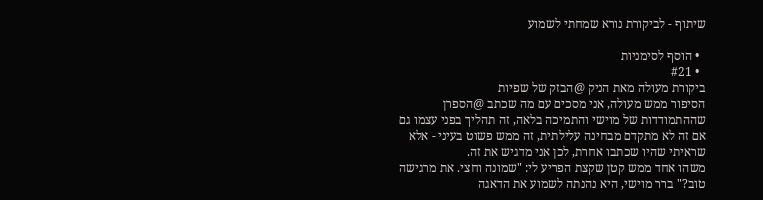שיתוף - לביקורת נורא שמחתי לשמוע

  • הוסף לסימניות
  • #21
ביקורת מעולה מאת הניק @הבזק של שפיות
הסיפור ממש מעולה, אני מסכים עם מה שכתב @הספרן שההתמודדות של מוישי והתמיכה בלאה, זה תהליך בפני עצמו גם אם זה לא מתקדם מבחינה עלילתית, זה ממש פשוט בעיני - אלא שראיתי שהיו שכתבו אחרת, לכן אני מדגיש את זה.
משהו אחד ממש קטן שקצת הפריע לי: "שמונה וחצי. את מרגישה טוב?" ברר מוישי, היא נהנתה לשמוע את הדאגה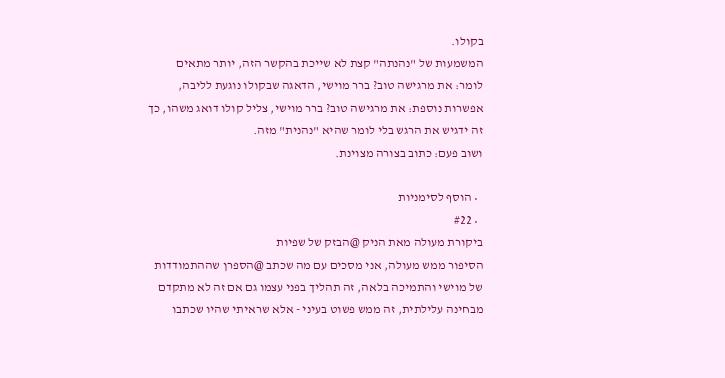בקולו.
המשמעות של "נהנתה" קצת לא שייכת בהקשר הזה, יותר מתאים לומר: את מרגישה טוב? ברר מוישי, הדאגה שבקולו נוגעת לליבה, אפשרות נוספת: את מרגישה טוב? ברר מוישי, צליל קולו דואג משהו, כך זה ידגיש את הרגש בלי לומר שהיא "נהנית" מזה.
ושוב פעם: כתוב בצורה מצוינת.

  • הוסף לסימניות
  • #22
ביקורת מעולה מאת הניק @הבזק של שפיות
הסיפור ממש מעולה, אני מסכים עם מה שכתב @הספרן שההתמודדות של מוישי והתמיכה בלאה, זה תהליך בפני עצמו גם אם זה לא מתקדם מבחינה עלילתית, זה ממש פשוט בעיני - אלא שראיתי שהיו שכתבו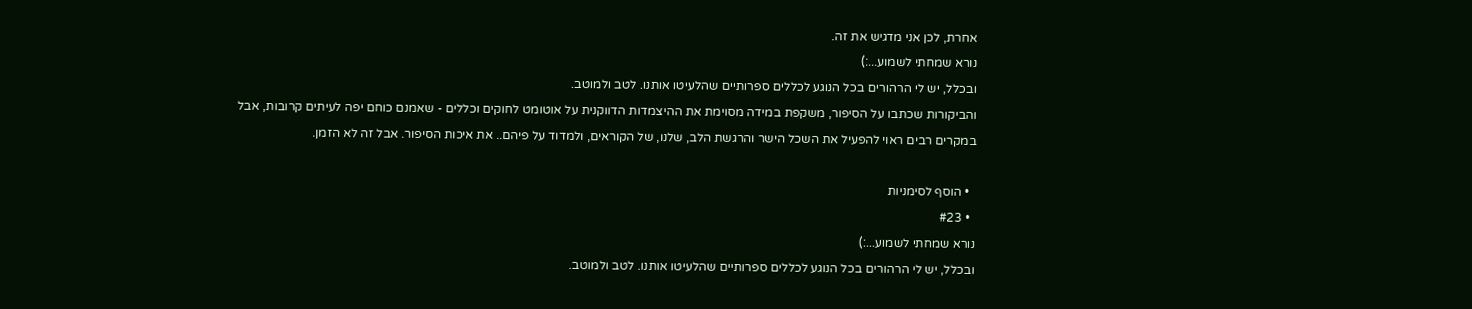אחרת, לכן אני מדגיש את זה.
נורא שמחתי לשמוע...:)
ובכלל, יש לי הרהורים בכל הנוגע לכללים ספרותיים שהלעיטו אותנו. לטב ולמוטב.
והביקורות שכתבו על הסיפור, משקפת במידה מסוימת את ההיצמדות הדווקנית על אוטומט לחוקים וכללים - שאמנם כוחם יפה לעיתים קרובות, אבל במקרים רבים ראוי להפעיל את השכל הישר והרגשת הלב, שלנו, של הקוראים, ולמדוד על פיהם.. את איכות הסיפור. אבל זה לא הזמן.

  • הוסף לסימניות
  • #23
נורא שמחתי לשמוע...:)
ובכלל, יש לי הרהורים בכל הנוגע לכללים ספרותיים שהלעיטו אותנו. לטב ולמוטב.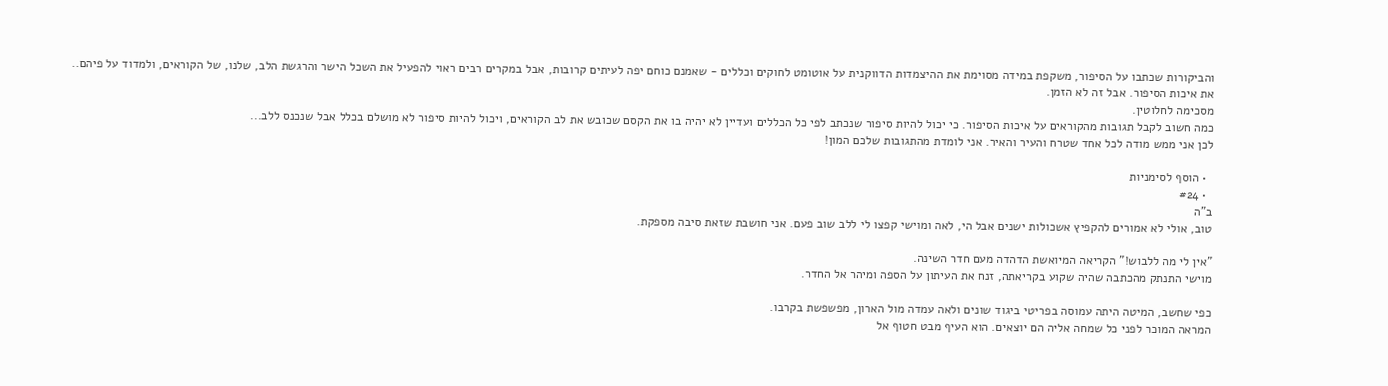והביקורות שכתבו על הסיפור, משקפת במידה מסוימת את ההיצמדות הדווקנית על אוטומט לחוקים וכללים - שאמנם כוחם יפה לעיתים קרובות, אבל במקרים רבים ראוי להפעיל את השכל הישר והרגשת הלב, שלנו, של הקוראים, ולמדוד על פיהם.. את איכות הסיפור. אבל זה לא הזמן.
מסכימה לחלוטין.
כמה חשוב לקבל תגובות מהקוראים על איכות הסיפור. כי יכול להיות סיפור שנכתב לפי כל הכללים ועדיין לא יהיה בו את הקסם שכובש את לב הקוראים, ויכול להיות סיפור לא מושלם בכלל אבל שנכנס ללב...
לכן אני ממש מודה לכל אחד שטרח והעיר והאיר. אני לומדת מהתגובות שלכם המון!

  • הוסף לסימניות
  • #24
ב"ה
טוב, אולי לא אמורים להקפיץ אשכולות ישנים אבל הי, לאה ומוישי קפצו לי ללב שוב פעם. אני חושבת שזאת סיבה מספקת.

"אין לי מה ללבוש!" הקריאה המיואשת הדהדה מעם חדר השינה.
מוישי התנתק מהכתבה שהיה שקוע בקריאתה, זנח את העיתון על הספה ומיהר אל החדר.

כפי שחשב, המיטה היתה עמוסה בפריטי ביגוד שונים ולאה עמדה מול הארון, מפשפשת בקרבו.
המראה המוכר לפני כל שמחה אליה הם יוצאים. הוא העיף מבט חטוף אל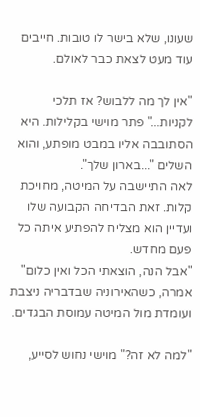שעונו, שלא בישר לו טובות. חייבים עוד מעט לצאת כבר לאולם.

"אין לך מה ללבוש? אז תלכי לקניות..." פתר מוישי בקלילות. היא הסתובבה אליו במבט מופתע, והוא השלים "...בארון שלך".
לאה התיישבה על המיטה, מחויכת קלות. זאת הבדיחה הקבועה שלו ועדיין הוא מצליח להפתיע איתה כל פעם מחדש.
"אבל הנה, הוצאתי הכל ואין כלום" אמרה, כשהאירוניה שבדבריה ניצבת ועומדת מול המיטה עמוסת הבגדים.

"למה לא זה?" מוישי נחוש לסייע,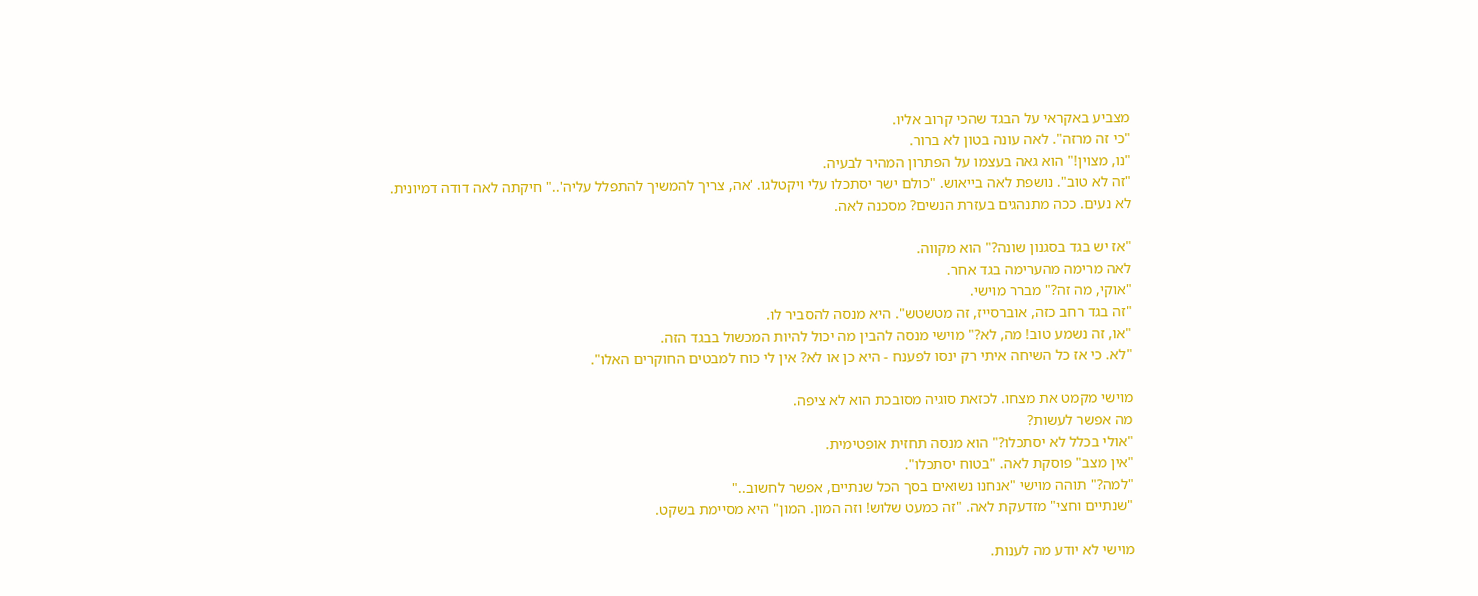מצביע באקראי על הבגד שהכי קרוב אליו.
"כי זה מרזה". לאה עונה בטון לא ברור.
"נו, מצוין!" הוא גאה בעצמו על הפתרון המהיר לבעיה.
"זה לא טוב". נושפת לאה בייאוש. "כולם ישר יסתכלו עלי ויקטלגו. 'אה, צריך להמשיך להתפלל עליה'.." חיקתה לאה דודה דמיונית.
לא נעים. ככה מתנהגים בעזרת הנשים? מסכנה לאה.

"אז יש בגד בסגנון שונה?" הוא מקווה.
לאה מרימה מהערימה בגד אחר.
"אוקי, מה זה?" מברר מוישי.
"זה בגד רחב כזה, אוברסייז, זה מטשטש". היא מנסה להסביר לו.
"או, זה נשמע טוב! מה, לא?" מוישי מנסה להבין מה יכול להיות המכשול בבגד הזה.
"לא. כי אז כל השיחה איתי רק ינסו לפענח - היא כן או לא? אין לי כוח למבטים החוקרים האלו".

מוישי מקמט את מצחו. לכזאת סוגיה מסובכת הוא לא ציפה.
מה אפשר לעשות?
"אולי בכלל לא יסתכלו?" הוא מנסה תחזית אופטימית.
"אין מצב" פוסקת לאה. "בטוח יסתכלו".
"למה?" תוהה מוישי "אנחנו נשואים בסך הכל שנתיים, אפשר לחשוב.."
"שנתיים וחצי" מזדעקת לאה. "זה כמעט שלוש! וזה המון. המון" היא מסיימת בשקט.

מוישי לא יודע מה לענות.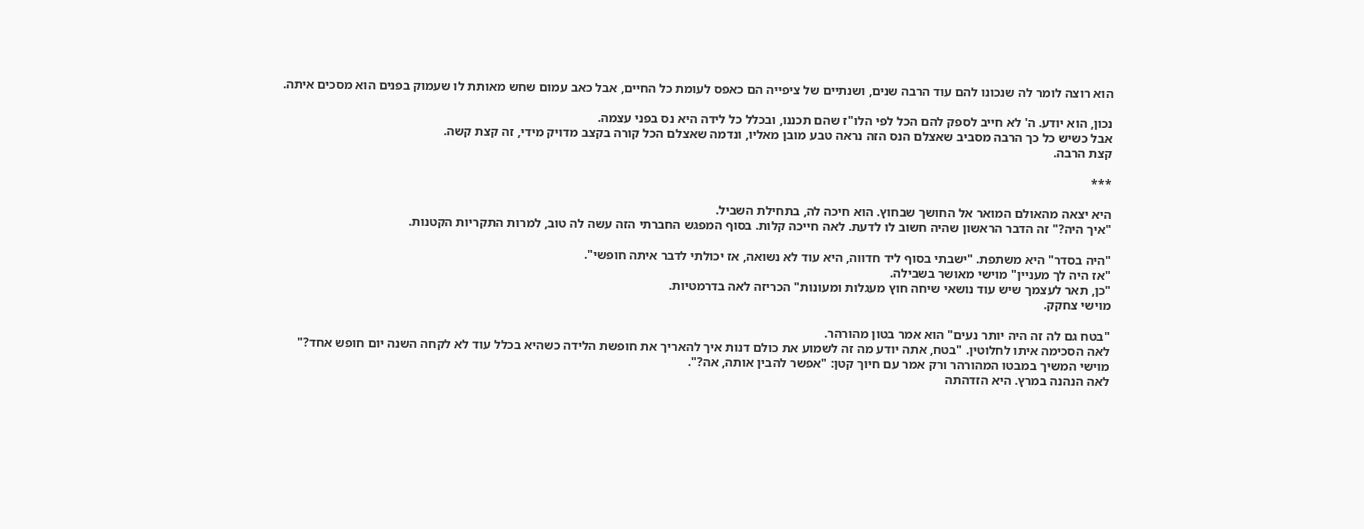הוא רוצה לומר לה שנכונו להם עוד הרבה שנים, ושנתיים של ציפייה הם כאפס לעומת כל החיים, אבל כאב עמום שחש מאותת לו שעמוק בפנים הוא מסכים איתה.

נכון, הוא יודע. ה' לא חייב לספק להם הכל לפי הלו"ז שהם תכננו, ובכלל כל לידה היא נס בפני עצמה.
אבל כשיש כל כך הרבה מסביב שאצלם הנס הזה נראה טבע מובן מאליו, ונדמה שאצלם הכל קורה בקצב מדויק מידי, זה קצת קשה.
קצת הרבה.

***

היא יצאה מהאולם המואר אל החושך שבחוץ. הוא חיכה לה, בתחילת השביל.
"איך היה?" זה הדבר הראשון שהיה חשוב לו לדעת. לאה חייכה קלות. בסוף המפגש החברתי הזה עשה לה טוב, למרות התקריות הקטנות.

"היה בסדר" היא משתפת. "ישבתי בסוף ליד חדווה, היא עוד לא נשואה, אז יכולתי לדבר איתה חופשי".
"אז היה לך מעניין" מוישי מאושר בשבילה.
"כן, תאר לעצמך שיש עוד נושאי שיחה חוץ מעגלות ומעונות" הכריזה לאה בדרמטיות.
מוישי צחקק.

"בטח גם לה זה היה יותר נעים" הוא אמר בטון מהורהר.
לאה הסכימה איתו לחלוטין. "בטח, אתה יודע מה זה לשמוע את כולם דנות איך להאריך את חופשת הלידה כשהיא בכלל עוד לא לקחה השנה יום חופש אחד?"
מוישי המשיך במבטו המהורהר ורק אמר עם חיוך קטן: "אפשר להבין אותה, אה?".
לאה הנהנה במרץ. היא הזדהתה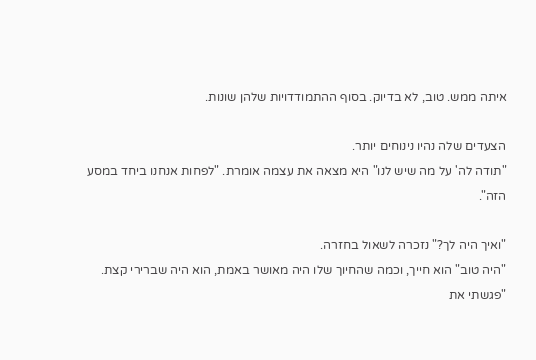איתה ממש. טוב, לא בדיוק. בסוף ההתמודדויות שלהן שונות.

הצעדים שלה נהיו נינוחים יותר.
"תודה לה' על מה שיש לנו" היא מצאה את עצמה אומרת. "לפחות אנחנו ביחד במסע הזה".

"ואיך היה לך?" נזכרה לשאול בחזרה.
"היה טוב" הוא חייך, וכמה שהחיוך שלו היה מאושר באמת, הוא היה שברירי קצת.
"פגשתי את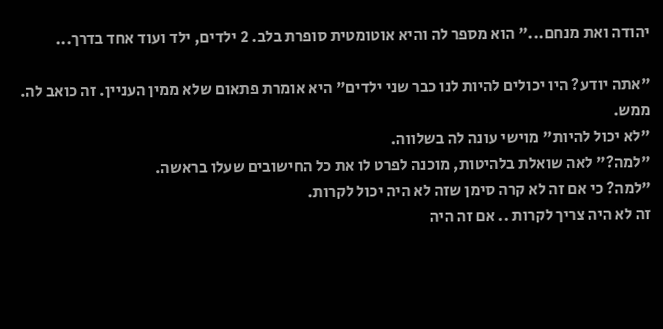יהודה ואת מנחם..." הוא מספר לה והיא אוטומטית סופרת בלב. 2 ילדים, ילד ועוד אחד בדרך...

"אתה יודע? היו יכולים להיות לנו כבר שני ילדים" היא אומרת פתאום שלא ממין העניין. זה כואב לה. ממש.
"לא יכול להיות" מוישי עונה לה בשלווה.
"למה?" לאה שואלת בלהיטות, מוכנה לפרט לו את כל החישובים שעלו בראשה.
"למה? כי אם זה לא קרה סימן שזה לא היה יכול לקרות.
זה לא היה צריך לקרות .. אם זה היה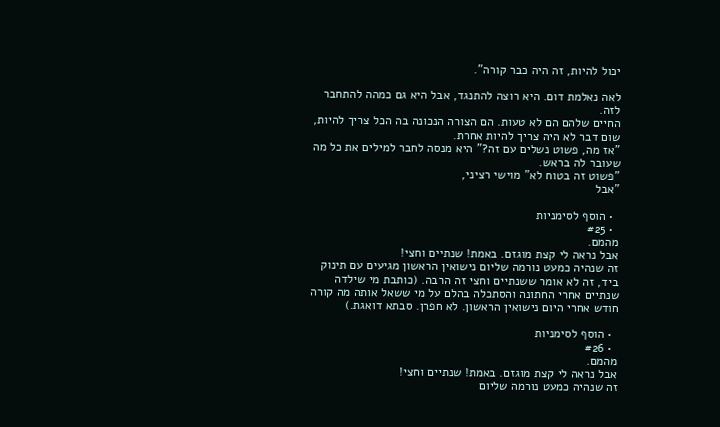יכול להיות, זה היה כבר קורה".

לאה נאלמת דום. היא רוצה להתנגד, אבל היא גם כמהה להתחבר לזה.
החיים שלהם הם לא טעות. הם הצורה הנכונה בה הכל צריך להיות, שום דבר לא היה צריך להיות אחרת.
"אז מה, פשוט נשלים עם זה?" היא מנסה לחבר למילים את כל מה שעובר לה בראש.
"פשוט זה בטוח לא" מוישי רציני,
"אבל

  • הוסף לסימניות
  • #25
מהמם.
אבל נראה לי קצת מוגזם. באמת! שנתיים וחצי!
זה שנהיה כמעט נורמה שליום נישואין הראשון מגיעים עם תינוק ביד, זה לא אומר ששנתיים וחצי זה הרבה. (כותבת מי שילדה שנתיים אחרי החתונה והסתכלה בהלם על מי ששאל אותה מה קורה חודש אחרי היום נישואין הראשון. לא חפרן. סבתא דואגת.)

  • הוסף לסימניות
  • #26
מהמם.
אבל נראה לי קצת מוגזם. באמת! שנתיים וחצי!
זה שנהיה כמעט נורמה שליום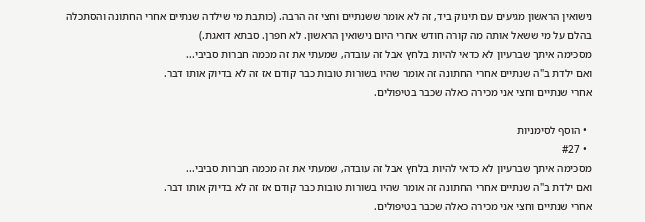נישואין הראשון מגיעים עם תינוק ביד, זה לא אומר ששנתיים וחצי זה הרבה. (כותבת מי שילדה שנתיים אחרי החתונה והסתכלה בהלם על מי ששאל אותה מה קורה חודש אחרי היום נישואין הראשון. לא חפרן. סבתא דואגת.)
מסכימה איתך שברעיון לא כדאי להיות בלחץ אבל זה עובדה, שמעתי את זה מכמה חברות סביבי...
ואם ילדת ב"ה שנתיים אחרי החתונה זה אומר שהיו בשורות טובות כבר קודם אז זה לא בדיוק אותו דבר.
אחרי שנתיים וחצי אני מכירה כאלה שכבר בטיפולים.

  • הוסף לסימניות
  • #27
מסכימה איתך שברעיון לא כדאי להיות בלחץ אבל זה עובדה, שמעתי את זה מכמה חברות סביבי...
ואם ילדת ב"ה שנתיים אחרי החתונה זה אומר שהיו בשורות טובות כבר קודם אז זה לא בדיוק אותו דבר.
אחרי שנתיים וחצי אני מכירה כאלה שכבר בטיפולים.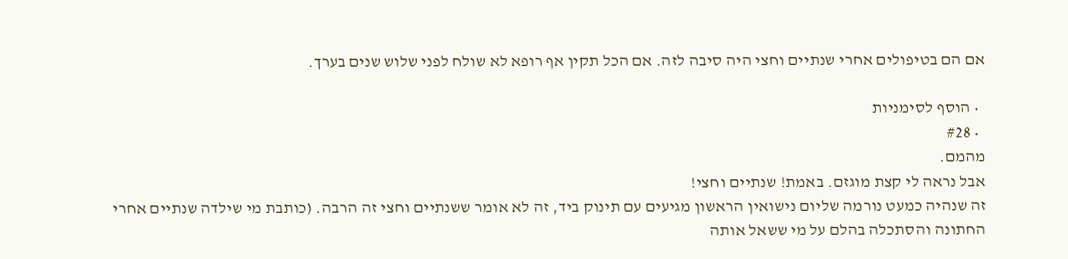אם הם בטיפולים אחרי שנתיים וחצי היה סיבה לזה. אם הכל תקין אף רופא לא שולח לפני שלוש שנים בערך.

  • הוסף לסימניות
  • #28
מהמם.
אבל נראה לי קצת מוגזם. באמת! שנתיים וחצי!
זה שנהיה כמעט נורמה שליום נישואין הראשון מגיעים עם תינוק ביד, זה לא אומר ששנתיים וחצי זה הרבה. (כותבת מי שילדה שנתיים אחרי החתונה והסתכלה בהלם על מי ששאל אותה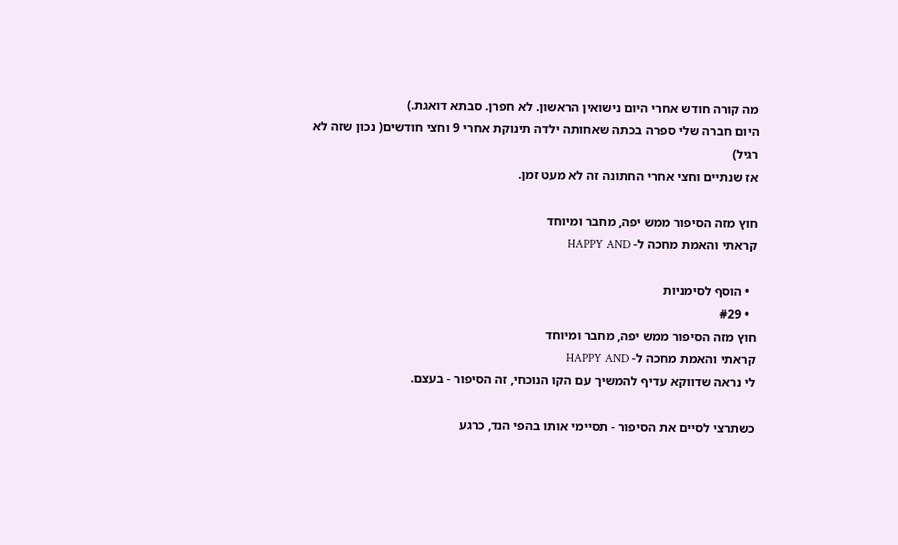מה קורה חודש אחרי היום נישואין הראשון. לא חפרן. סבתא דואגת.)
היום חברה שלי ספרה בכתה שאחותה ילדה תינוקת אחרי 9 וחצי חודשים( נכון שזה לא רגיל)
אז שנתיים וחצי אחרי החתונה זה לא מעט זמן.

חוץ מזה הסיפור ממש יפה, מחבר ומיוחד
קראתי והאמת מחכה ל- HAPPY AND

  • הוסף לסימניות
  • #29
חוץ מזה הסיפור ממש יפה, מחבר ומיוחד
קראתי והאמת מחכה ל- HAPPY AND
לי נראה שדווקא עדיף להמשיך עם הקו הנוכחי, זה הסיפור - בעצם.

כשתרצי לסיים את הסיפור - תסיימי אותו בהפי הנד, כרגע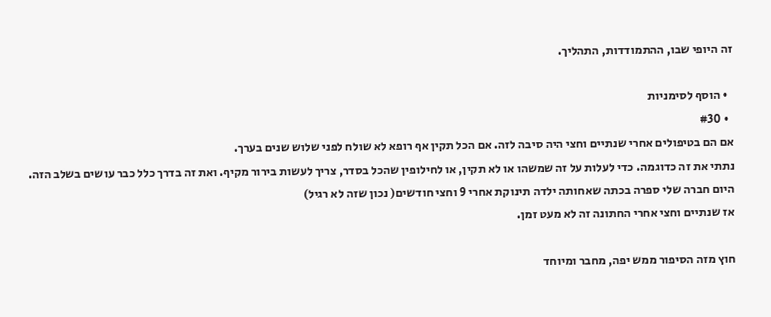זה היופי שבו, ההתמודדות, התהליך.

  • הוסף לסימניות
  • #30
אם הם בטיפולים אחרי שנתיים וחצי היה סיבה לזה. אם הכל תקין אף רופא לא שולח לפני שלוש שנים בערך.
נתתי את זה כדוגמה. כדי לעלות על זה שמשהו או לא תקין, או לחילופין שהכל בסדר, צריך לעשות בירור מקיף. ואת זה בדרך כלל כבר עושים בשלב הזה.
היום חברה שלי ספרה בכתה שאחותה ילדה תינוקת אחרי 9 וחצי חודשים( נכון שזה לא רגיל)
אז שנתיים וחצי אחרי החתונה זה לא מעט זמן.

חוץ מזה הסיפור ממש יפה, מחבר ומיוחד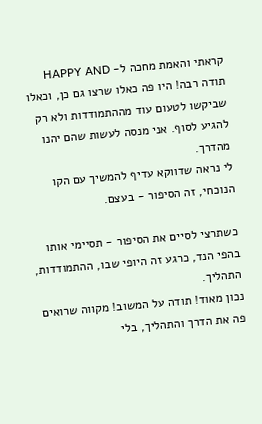קראתי והאמת מחכה ל- HAPPY AND
תודה רבה! היו פה כאלו שרצו גם כן, וכאלו שביקשו לטעום עוד מההתמודדות ולא רק להגיע לסוף. אני מנסה לעשות שהם יהנו מהדרך.
לי נראה שדווקא עדיף להמשיך עם הקו הנוכחי, זה הסיפור - בעצם.

כשתרצי לסיים את הסיפור - תסיימי אותו בהפי הנד, כרגע זה היופי שבו, ההתמודדות, התהליך.
נכון מאוד! תודה על המשוב! מקווה שרואים פה את הדרך והתהליך, בלי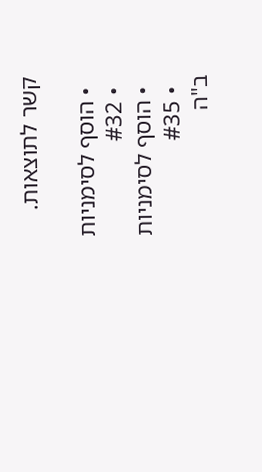קשר לתוצאות.

  • הוסף לסימניות
  • #32
  • הוסף לסימניות
  • #35
ב"ה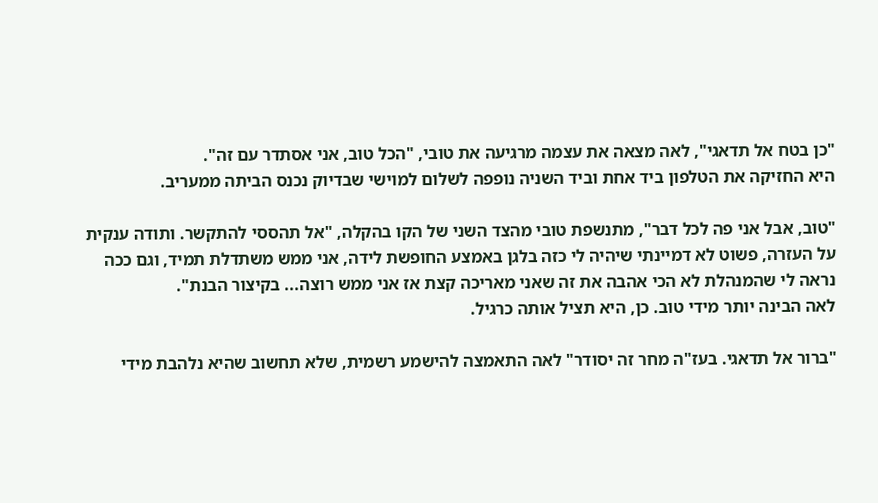"כן בטח אל תדאגי", לאה מצאה את עצמה מרגיעה את טובי, "הכל טוב, אני אסתדר עם זה".
היא החזיקה את הטלפון ביד אחת וביד השניה נופפה לשלום למוישי שבדיוק נכנס הביתה ממעריב.

"טוב, אבל אני פה לכל דבר", מתנשפת טובי מהצד השני של הקו בהקלה, "אל תהססי להתקשר. ותודה ענקית על העזרה, פשוט לא דמיינתי שיהיה לי כזה בלגן באמצע החופשת לידה, אני ממש משתדלת תמיד, וגם ככה נראה לי שהמנהלת לא הכי אהבה את זה שאני מאריכה קצת אז אני ממש רוצה... בקיצור הבנת".
לאה הבינה יותר מידי טוב. כן, היא תציל אותה כרגיל.

"ברור אל תדאגי. בעז"ה מחר זה יסודר" לאה התאמצה להישמע רשמית, שלא תחשוב שהיא נלהבת מידי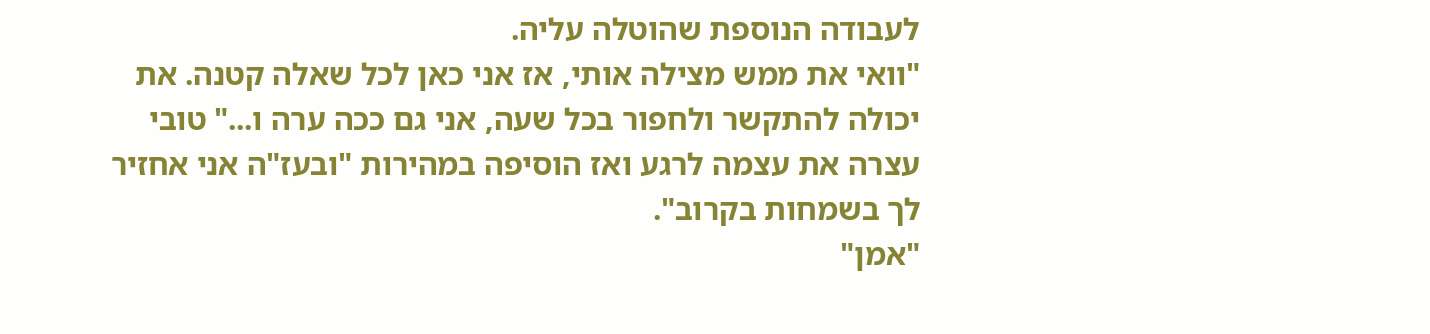לעבודה הנוספת שהוטלה עליה.
"וואי את ממש מצילה אותי, אז אני כאן לכל שאלה קטנה. את יכולה להתקשר ולחפור בכל שעה, אני גם ככה ערה ו..." טובי עצרה את עצמה לרגע ואז הוסיפה במהירות "ובעז"ה אני אחזיר לך בשמחות בקרוב".
"אמן"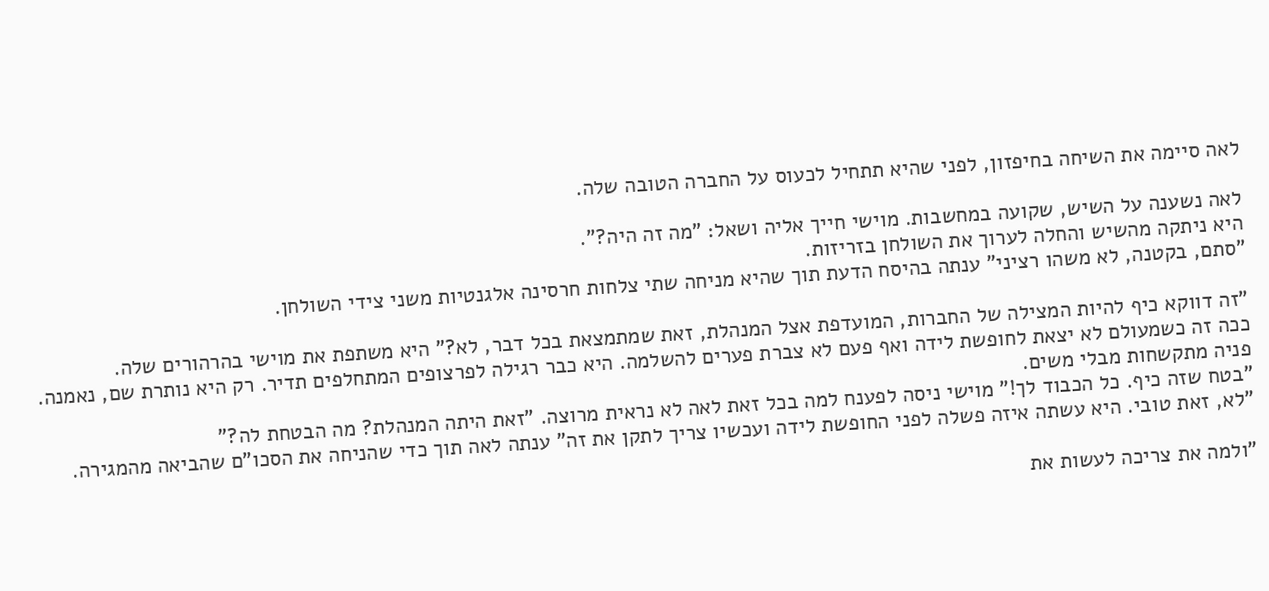לאה סיימה את השיחה בחיפזון, לפני שהיא תתחיל לכעוס על החברה הטובה שלה.

לאה נשענה על השיש, שקועה במחשבות. מוישי חייך אליה ושאל: "מה זה היה?".
היא ניתקה מהשיש והחלה לערוך את השולחן בזריזות.
"סתם, בקטנה, לא משהו רציני" ענתה בהיסח הדעת תוך שהיא מניחה שתי צלחות חרסינה אלגנטיות משני צידי השולחן.

"זה דווקא כיף להיות המצילה של החברות, המועדפת אצל המנהלת, זאת שמתמצאת בכל דבר, לא?" היא משתפת את מוישי בהרהורים שלה.
ככה זה כשמעולם לא יצאת לחופשת לידה ואף פעם לא צברת פערים להשלמה. היא כבר רגילה לפרצופים המתחלפים תדיר. רק היא נותרת שם, נאמנה. פניה מתקשחות מבלי משים.
"בטח שזה כיף. כל הכבוד לך!" מוישי ניסה לפענח למה בכל זאת לאה לא נראית מרוצה. "זאת היתה המנהלת? מה הבטחת לה?"
"לא, זאת טובי. היא עשתה איזה פשלה לפני החופשת לידה ועכשיו צריך לתקן את זה" ענתה לאה תוך כדי שהניחה את הסכו"ם שהביאה מהמגירה.

"ולמה את צריכה לעשות את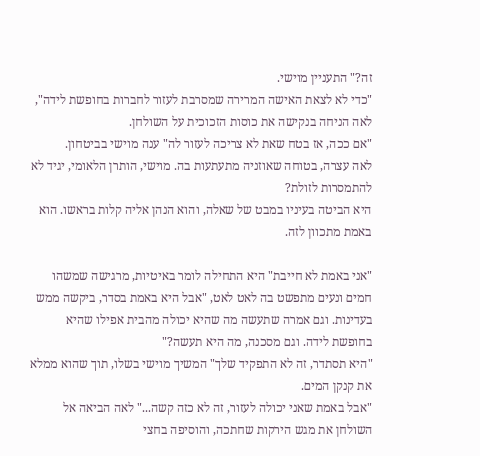זה?" התעניין מוישי.
"כדי לא לצאת האישה המרירה שמסרבת לעזור לחברות בחופשת לידה", לאה הניחה בנקישה את כוסות הזכוכית על השולחן.
"אם ככה, אז בטח שאת לא צריכה לעזור לה" ענה מוישי בביטחון.
לאה עצרה, בטוחה שאוזניה מתעתעות בה. מוישי, הותרן הלאומי, יגיד לא להתמסרות לזולת?
היא הביטה בעיניו במבט של שאלה, והוא הנהן אליה קלות בראשו. הוא באמת מתכוון לזה.

"אני באמת לא חייבת" היא התחילה לומר באיטיות, מרגישה שמשהו חמים ונעים מתפשט בה לאט לאט, "אבל היא באמת בסדר, ביקשה ממש בעדינות. וגם אמרה שתעשה מה שהיא יכולה מהבית אפילו שהיא בחופשת לידה. וגם מסכנה, מה היא תעשה?"
"היא תסתדר, זה לא התפקיד שלך" המשיך מוישי בשלו, תוך שהוא ממלא את קנקן המים.
"אבל באמת שאני יכולה לעזור, זה לא כזה קשה..." לאה הביאה אל השולחן את מגש הירקות שחתכה, והוסיפה בחצי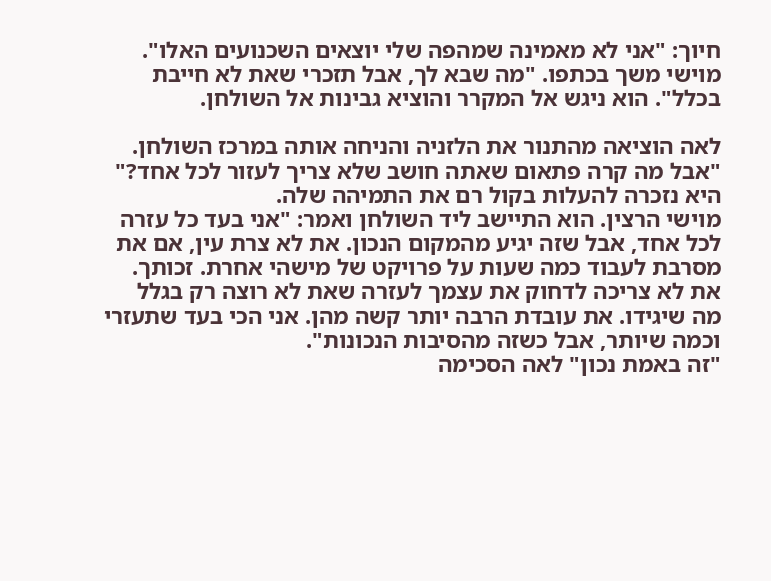חיוך: "אני לא מאמינה שמהפה שלי יוצאים השכנועים האלו".
מוישי משך בכתפו. "מה שבא לך, אבל תזכרי שאת לא חייבת בכלל". הוא ניגש אל המקרר והוציא גבינות אל השולחן.

לאה הוציאה מהתנור את הלזניה והניחה אותה במרכז השולחן.
"אבל מה קרה פתאום שאתה חושב שלא צריך לעזור לכל אחד?" היא נזכרה להעלות בקול רם את התמיהה שלה.
מוישי הרצין. הוא התיישב ליד השולחן ואמר: "אני בעד כל עזרה לכל אחד, אבל שזה יגיע מהמקום הנכון. את לא צרת עין, אם את מסרבת לעבוד כמה שעות על פרויקט של מישהי אחרת. זכותך. את לא צריכה לדחוק את עצמך לעזרה שאת לא רוצה רק בגלל מה שיגידו. את עובדת הרבה יותר קשה מהן. אני הכי בעד שתעזרי וכמה שיותר, אבל כשזה מהסיבות הנכונות".
"זה באמת נכון" לאה הסכימה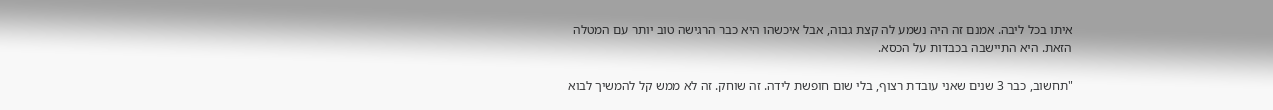איתו בכל ליבה. אמנם זה היה נשמע לה קצת גבוה, אבל איכשהו היא כבר הרגישה טוב יותר עם המטלה הזאת. היא התיישבה בכבדות על הכסא.

"תחשוב, כבר 3 שנים שאני עובדת רצוף, בלי שום חופשת לידה. זה שוחק. זה לא ממש קל להמשיך לבוא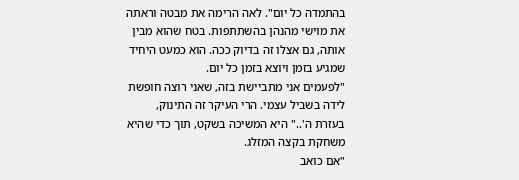בהתמדה כל יום". לאה הרימה את מבטה וראתה את מוישי מהנהן בהשתתפות. בטח שהוא מבין אותה, גם אצלו זה בדיוק ככה. הוא כמעט היחיד שמגיע בזמן ויוצא בזמן כל יום.
"לפעמים אני מתביישת בזה, שאני רוצה חופשת לידה בשביל עצמי. הרי העיקר זה התינוק, בעזרת ה'.." היא המשיכה בשקט, תוך כדי שהיא משחקת בקצה המזלג.
"אם כואב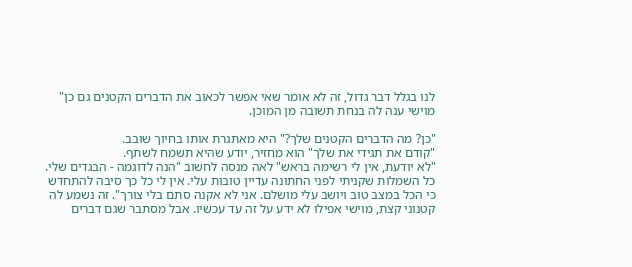לנו בגלל דבר גדול, זה לא אומר שאי אפשר לכאוב את הדברים הקטנים גם כן" מוישי ענה לה בנחת תשובה מן המוכן.

"כן? מה הדברים הקטנים שלך?" היא מאתגרת אותו בחיוך שובב.
"קודם את תגידי את שלך" הוא מחזיר, יודע שהיא תשמח לשתף.
"לא יודעת, אין לי רשימה בראש" לאה מנסה לחשוב "הנה לדוגמה - הבגדים שלי. כל השמלות שקניתי לפני החתונה עדיין טובות עלי. אין לי כל כך סיבה להתחדש כי הכל במצב טוב ויושב עלי מושלם. אני לא אקנה סתם בלי צורך". זה נשמע לה קטנוני קצת, מוישי אפילו לא ידע על זה עד עכשיו. אבל מסתבר שגם דברים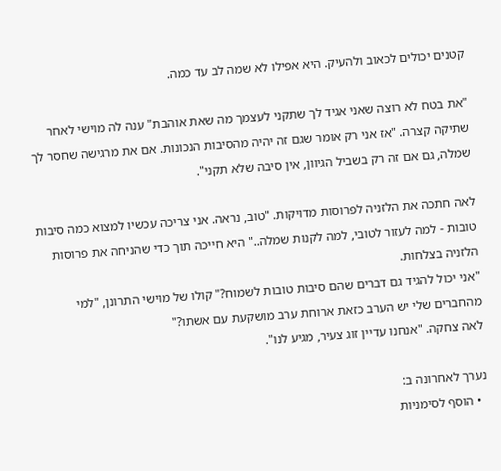קטנים יכולים לכאוב ולהעיק. היא אפילו לא שמה לב עד כמה.

"את בטח לא רוצה שאני אגיד לך שתקני לעצמך מה שאת אוהבת" ענה לה מוישי לאחר שתיקה קצרה. "אז אני רק אומר שגם זה יהיה מהסיבות הנכונות. אם את מרגישה שחסר לך שמלה, גם אם זה רק בשביל הגיוון, אין סיבה שלא תקני".

לאה חתכה את הלזניה לפרוסות מדויקות. "טוב, נראה. אני צריכה עכשיו למצוא כמה סיבות טובות - למה לעזור לטובי, למה לקנות שמלה.." היא חייכה תוך כדי שהניחה את פרוסות הלזניה בצלחות.
"אני יכול להגיד גם דברים שהם סיבות טובות לשמוח?" קולו של מוישי התרונן, "למי מהחברים שלי יש הערב כזאת ארוחת ערב מושקעת עם אשתו?"
לאה צחקה. "אנחנו עדיין זוג צעיר, מגיע לנו".

נערך לאחרונה ב:
  • הוסף לסימניות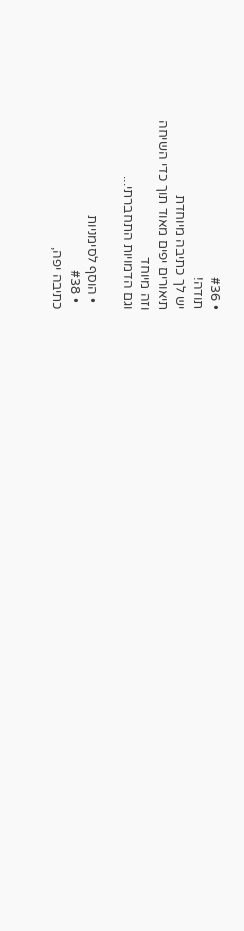• #36
תודה!
יש לך כתיבה מיוחדת
תיאורים יפים מאוד תוך כדי השיחה
וזה מיוחד
וגם הדמויות התחברתי...

  • הוסף לסימניות
  • #38
כתיבה יפה,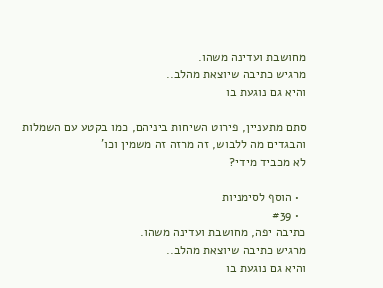מחושבת ועדינה משהו.
מרגיש כתיבה שיוצאת מהלב..
והיא גם נוגעת בו

סתם מתעניין, פירוט השיחות ביניהם, כמו בקטע עם השמלות והבגדים מה ללבוש, זה מרזה זה משמין וכו'
לא מכביד מידי?

  • הוסף לסימניות
  • #39
כתיבה יפה, מחושבת ועדינה משהו.
מרגיש כתיבה שיוצאת מהלב..
והיא גם נוגעת בו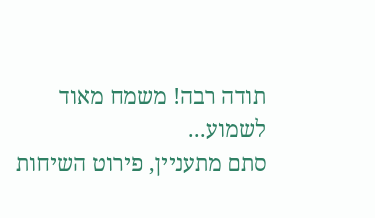תודה רבה! משמח מאוד לשמוע...
סתם מתעניין, פירוט השיחות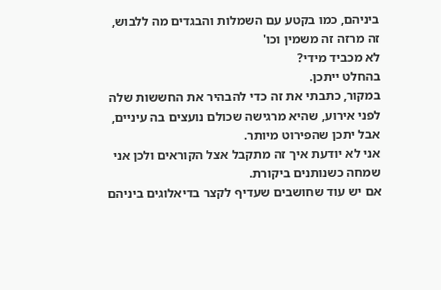ביניהם, כמו בקטע עם השמלות והבגדים מה ללבוש, זה מרזה זה משמין וכו'
לא מכביד מידי?
בהחלט ייתכן.
במקור, כתבתי את זה כדי להבהיר את החששות שלה לפני אירוע, שהיא מרגישה שכולם נועצים בה עיניים,
אבל יתכן שהפירוט מיותר.
אני לא יודעת איך זה מתקבל אצל הקוראים ולכן אני שמחה כשנותנים ביקורת.
אם יש עוד שחושבים שעדיף לקצר בדיאלוגים ביניהם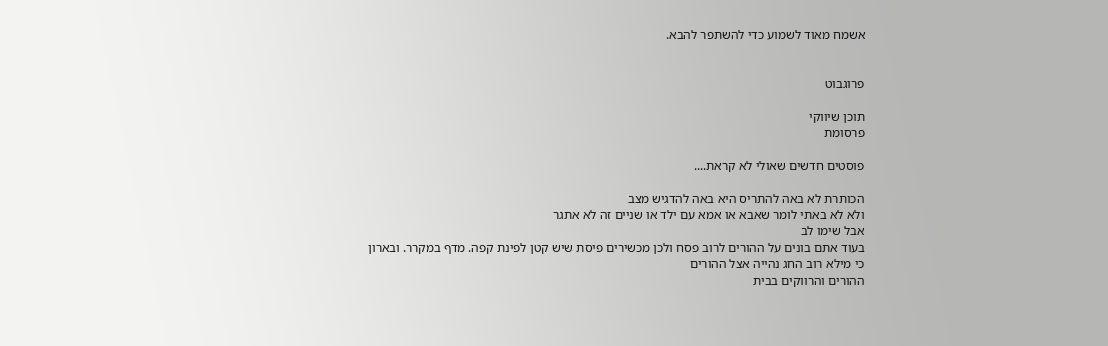אשמח מאוד לשמוע כדי להשתפר להבא.


פרוגבוט

תוכן שיווקי
פרסומת

פוסטים חדשים שאולי לא קראת....

הכותרת לא באה להתריס היא באה להדגיש מצב
ולא לא באתי לומר שאבא או אמא עם ילד או שניים זה לא אתגר
אבל שימו לב
בעוד אתם בונים על ההורים לרוב פסח ולכן מכשירים פיסת שיש קטן לפינת קפה. מדף במקרר. ובארון
כי מילא רוב החג נהייה אצל ההורים
ההורים והרווקים בבית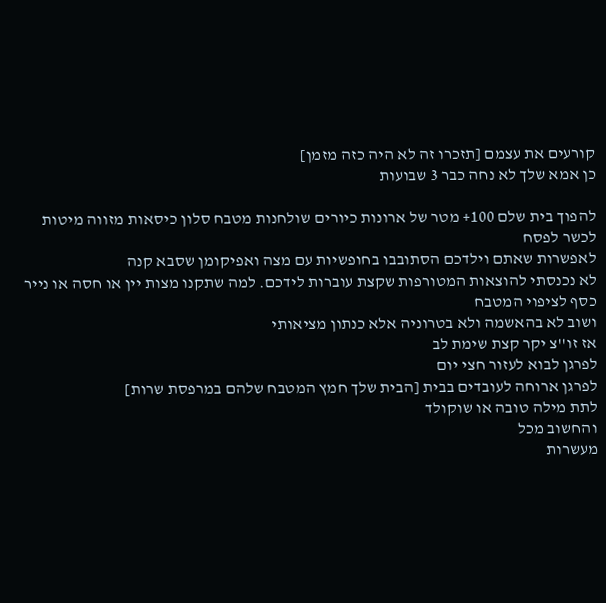קורעים את עצמם [תזכרו זה לא היה כזה מזמן]
כן אמא שלך לא נחה כבר 3 שבועות

להפוך בית שלם 100+ מטר של ארונות כיורים שולחנות מטבח סלון כיסאות מזווה מיטות
לכשר לפסח
לאפשרות שאתם וילדכם הסתובבו בחופשיות עם מצה ואפיקומן שסבא קנה
לא נכנסתי להוצאות המטורפות שקצת עוברות לידכם. למה שתקנו מצות יין או חסה או נייר כסף לציפוי המטבח
ושוב לא בהאשמה ולא בטרוניה אלא כנתון מציאותי
אז זו''צ יקר קצת שימת לב
לפרגן לבוא לעזור חצי יום
לפרגן ארוחה לעובדים בבית [הבית שלך חמץ המטבח שלהם במרפסת שרות]
לתת מילה טובה או שוקולד
והחשוב מכל
מעשרות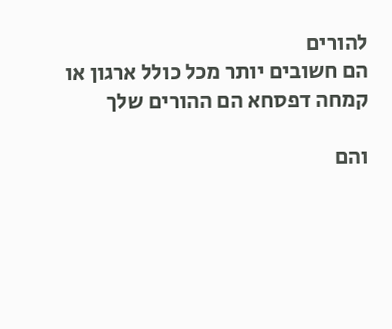להורים
הם חשובים יותר מכל כולל ארגון או קמחה דפסחא הם ההורים שלך

והם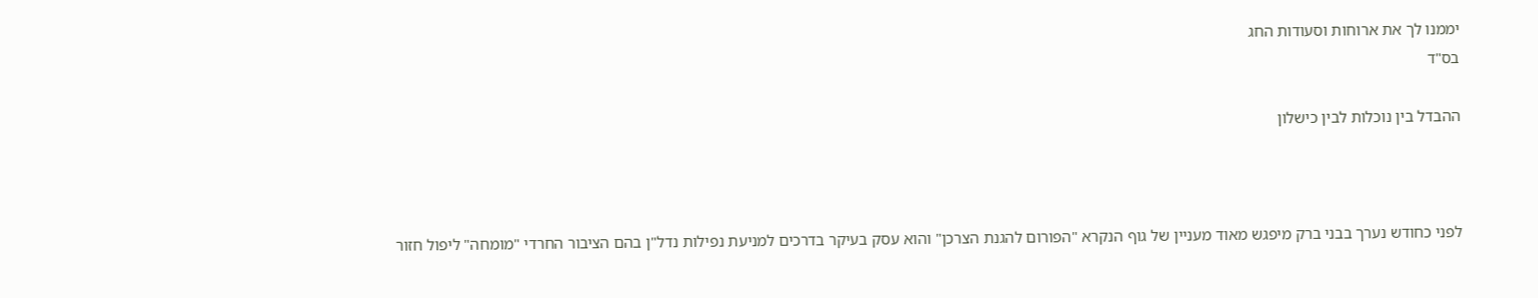יממנו לך את ארוחות וסעודות החג
בס"ד

ההבדל בין נוכלות לבין כישלון



לפני כחודש נערך בבני ברק מיפגש מאוד מעניין של גוף הנקרא "הפורום להגנת הצרכן" והוא עסק בעיקר בדרכים למניעת נפילות נדל"ן בהם הציבור החרדי "מומחה" ליפול חזור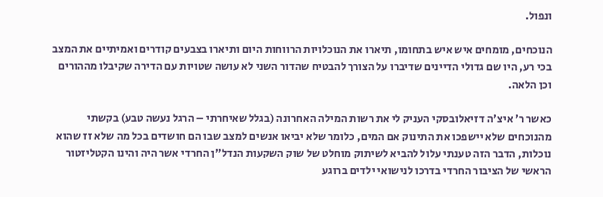ונפול.

הנוכחים, מומחים איש איש בתחומו, תיארו את הנוכלויות הרווחות היום ותיארו בצבעים קודרים ואמיתיים את המצב בכי רע, היו שם גדולי הדיינים שדיברו על הצורך להבטיח שהדור השני לא עושה שטויות עם הדירה שקיבלו מההורים וכן הלאה.

כאשר ר' איצ'ה דזיאלובסקי העניק לי את רשות המילה האחרונה (בגלל שאיחרתי – הרגל נעשה טבע) בקשתי מהנוכחים שלא יישפכו את התינוק אם המים, כלומר שלא יביאו אנשים למצב שבו הם חושדים בכל מה שלא זז שהוא נוכלות, הדבר הזה טענתי עלול להביא לשיתוק מוחלט של שוק השקעות הנדל"ן החרדי אשר היה והינו הקטליזטור הראשי של הציבור החרדי בדרכו לנישואי ילדים ברוגע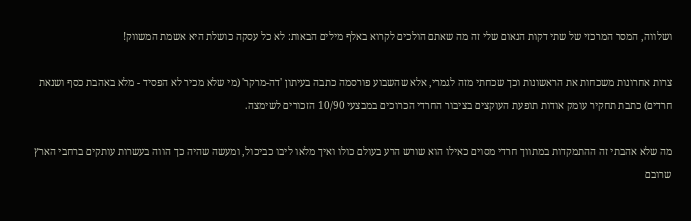ושלווה, המסר המרכזי של שתי דקות הנאום שלי זה מה שאתם הולכים לקרוא באלף מילים הבאות: לא כל עסקה כושלת היא אשמת המשווק!

צרות אחרונות משכחות את הראשונות וכך שכחתי מזה לגמרי, אלא שהשבוע פורסמה כתבה בעיתון 'דה-מרקר' (מי שלא מכיר לא הפסיד - מלא באהבת כסף ושנאת חרדים) כתבת תחקיר עומק אודות תופעת העוקצים בציבור החרדי הכרוכים במבצעי 10/90 הזכורים לשימצה.

מה שלא אהבתי זה ההתמקדות במתווך חרדי מסוים כאילו הוא שורש הרע בעולם כולו ואיך מלאו ליבו כביכול, ומעשה שהיה כך הווה בעשרות עותקים ברחבי הארץ שרובם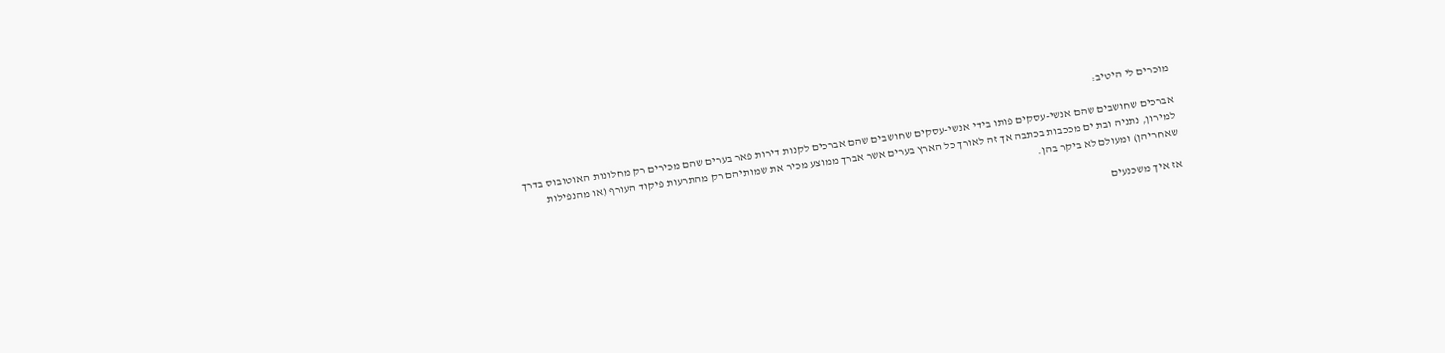מוכרים לי היטיב:

אברכים שחושבים שהם אנשי-עסקים פותו בידי אנשי-עסקים שחושבים שהם אברכים לקנות דירות פאר בערים שהם מכירים רק מחלונות האוטובוס בדרך למירון, נתניה ובת ים מככבות בכתבה אך זה לאורך כל הארץ בערים אשר אברך ממוצע מכיר את שמותיהם רק מהתרעות פיקוד העורף (או מהנפילות שאחריהן) ומעולם לא ביקר בהן.

אז איך משכנעים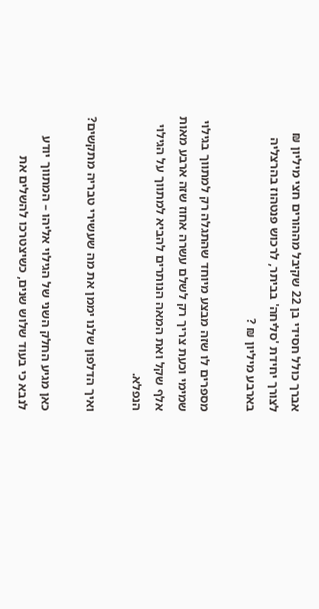אברך כולל חסידי בן 22 שקיבל מההורים חצי מיליון ₪ לצורך יחידת 'סליחה' בביתר, לרכוש פנטהוז בהרצליה בארבע מיליון ₪ ?

מספרים לו שזה מבצע מיוחד שהתגלה רק למתווך בגילוי שמימי וכעת צריך רק לשלם עשרה אחוז שזה ארבע מאות אלף שקל ואת המאה הנותרים להביא למתווך על הגילוי הנפלא.

ואיך הדלפון שלנו יממן את מה שעשירי טבריה מתקשים?

כאן מגיע החלק השני של הגילוי אליהו – המתווך יודע לנבא כי בעוד שלוש שנים, כשיצטרכו להשלים את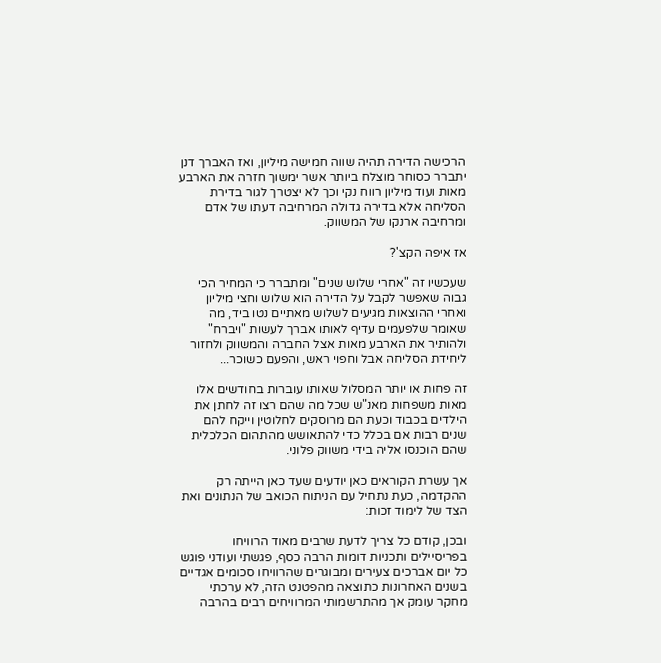הרכישה הדירה תהיה שווה חמישה מיליון, ואז האברך דנן יתברר כסוחר מוצלח ביותר אשר ימשוך חזרה את הארבע מאות ועוד מיליון רווח נקי וכך לא יצטרך לגור בדירת הסליחה אלא בדירה גדולה המרחיבה דעתו של אדם ומרחיבה ארנקו של המשווק.

אז איפה הקצ'?

שעכשיו זה "אחרי שלוש שנים" ומתברר כי המחיר הכי גבוה שאפשר לקבל על הדירה הוא שלוש וחצי מיליון ואחרי ההוצאות מגיעים לשלוש מאתיים נטו ביד, מה שאומר שלפעמים עדיף לאותו אברך לעשות "ויברח" ולהותיר את הארבע מאות אצל החברה והמשווק ולחזור ליחידת הסליחה אבל וחפוי ראש, והפעם כשוכר...

זה פחות או יותר המסלול שאותו עוברות בחודשים אלו מאות משפחות מאנ"ש שכל מה שהם רצו זה לחתן את הילדים בכבוד וכעת הם מרוסקים לחלוטין וייקח להם שנים רבות אם בכלל כדי להתאושש מהתהום הכלכלית שהם הוכנסו אליה בידי משווק פלוני.

אך עשרת הקוראים כאן יודעים שעד כאן הייתה רק ההקדמה, כעת נתחיל עם הניתוח הכואב של הנתונים ואת הצד של לימוד זכות:

ובכן, קודם כל צריך לדעת שרבים מאוד הרוויחו בפריסיילים ותכניות דומות הרבה כסף, פגשתי ועודני פוגש כל יום אברכים צעירים ומבוגרים שהרוויחו סכומים אגדיים בשנים האחרונות כתוצאה מהפטנט הזה, לא ערכתי מחקר עומק אך מהתרשמותי המרוויחים רבים בהרבה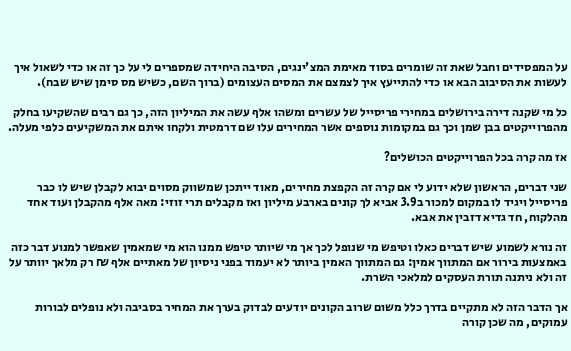על המפסידים וחבל שאת זה שומרים בסוד מאימת המצ'ינגים, הסיבה היחידה שמספרים לי על כך זה או כדי לשאול איך לעשות את הסיבוב הבא או כדי להתייעץ איך לצמצם את המסים העצומים (ברוך השם, כשיש מס סימן שיש שבח).

כל מי שקנה דירה בירושלים במחירי פריסייל של עשרים ומשהו אלף עשה את המיליון הזה, כך גם רבים שהשקיעו בחלק מהפרוייקטים בבן שמן וכך גם במקומות נוספים אשר המחירים עלו שם דרמטית ולקחו איתם את המשקיעים כלפי מעלה.

אז מה קרה בכל הפרוייקטים הכושלים?

שני דברים, הראשון שלא ידוע לי אם קרה זה הקפצת מחירים, מאוד ייתכן שמשווק מסוים יבוא לקבלן שיש לו כבר פריסייל ויגיד לו במקום למכור ב3.9 אביא לך קונים בארבע מיליון ואז מקבלים תרי זוזי: מאה אלף מהקבלן ועוד אחד מהלקוח, חד גדיא דזבין את אבא.

זה נורא לשמוע שיש דברים כאלו וטיפש מי שנופל לכך אך מי שיותר טיפש ממנו הוא מי שמאמין שאפשר למנוע דבר כזה באמצעות בירור אם המתווך אמין: גם המתווך האמין ביותר לא יעמוד בפני ניסיון של מאתיים אלף ₪ רק מלאך יוותר על זה ולא ניתנה תורת העסקים למלאכי השרת.

אך הדבר הזה לא מתקיים בדרך כלל משום שרוב הקונים יודעים לבדוק בערך את המחיר בסביבה ולא נופלים לבורות עמוקים, מה שכן קורה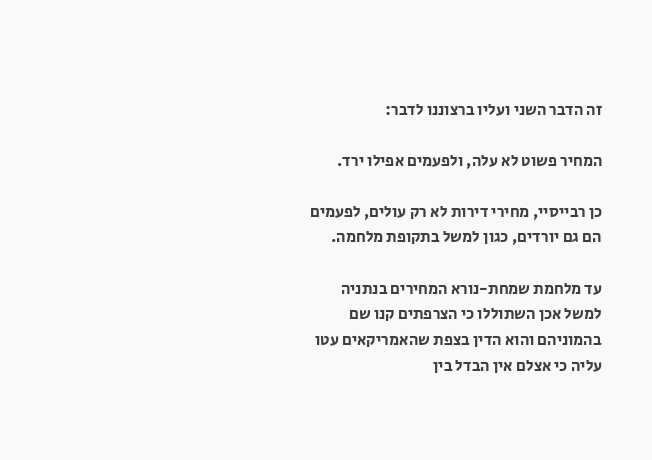זה הדבר השני ועליו ברצוננו לדבר:

המחיר פשוט לא עלה, ולפעמים אפילו ירד.

כן רבייסיי, מחירי דירות לא רק עולים, לפעמים הם גם יורדים, כגון למשל בתקופת מלחמה.

עד מלחמת שמחת-נורא המחירים בנתניה למשל אכן השתוללו כי הצרפתים קנו שם בהמוניהם והוא הדין בצפת שהאמריקאים עטו עליה כי אצלם אין הבדל בין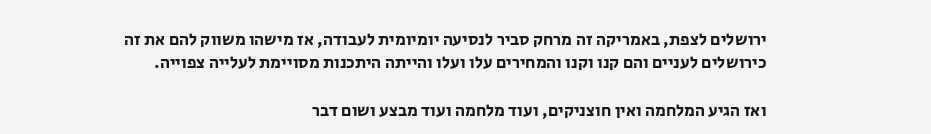ירושלים לצפת, באמריקה זה מרחק סביר לנסיעה יומיומית לעבודה, אז מישהו משווק להם את זה כירושלים לעניים והם קנו וקנו והמחירים עלו ועלו והייתה היתכנות מסויימת לעלייה צפוייה.

ואז הגיע המלחמה ואין חוצניקים, ועוד מלחמה ועוד מבצע ושום דבר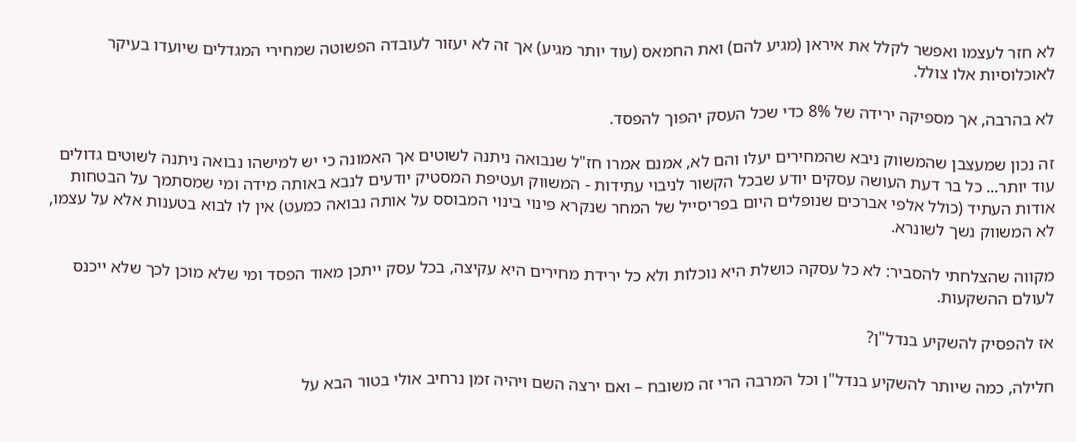לא חזר לעצמו ואפשר לקלל את איראן (מגיע להם) ואת החמאס (עוד יותר מגיע) אך זה לא יעזור לעובדה הפשוטה שמחירי המגדלים שיועדו בעיקר לאוכלוסיות אלו צולל.

לא בהרבה, אך מספיקה ירידה של 8% כדי שכל העסק יהפוך להפסד.

זה נכון שמעצבן שהמשווק ניבא שהמחירים יעלו והם לא, אמנם אמרו חז"ל שנבואה ניתנה לשוטים אך האמונה כי יש למישהו נבואה ניתנה לשוטים גדולים עוד יותר... כל בר דעת העושה עסקים יודע שבכל הקשור לניבוי עתידות - המשווק ועטיפת המסטיק יודעים לנבא באותה מידה ומי שמסתמך על הבטחות אודות העתיד (כולל אלפי אברכים שנופלים היום בפריסייל של המחר שנקרא פינוי בינוי המבוסס על אותה נבואה כמעט) אין לו לבוא בטענות אלא על עצמו, לא המשווק נשך לשונרא.

מקווה שהצלחתי להסביר: לא כל עסקה כושלת היא נוכלות ולא כל ירידת מחירים היא עקיצה, בכל עסק ייתכן מאוד הפסד ומי שלא מוכן לכך שלא ייכנס לעולם ההשקעות.

אז להפסיק להשקיע בנדל"ן?

חלילה, כמה שיותר להשקיע בנדל"ן וכל המרבה הרי זה משובח – ואם ירצה השם ויהיה זמן נרחיב אולי בטור הבא על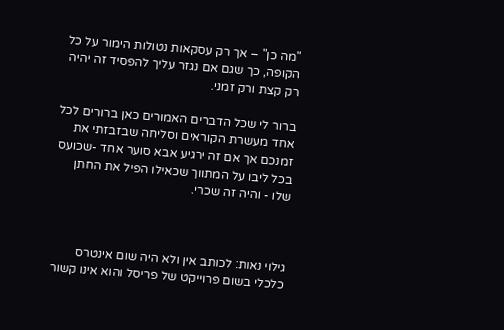"מה כן" – אך רק עסקאות נטולות הימור על כל הקופה, כך שגם אם נגזר עליך להפסיד זה יהיה רק קצת ורק זמני.

ברור לי שכל הדברים האמורים כאן ברורים לכל אחד מעשרת הקוראים וסליחה שבזבזתי את זמנכם אך אם זה ירגיע אבא סוער אחד -שכועס בכל ליבו על המתווך שכאילו הפיל את החתן שלו - והיה זה שכרי.



גילוי נאות: לכותב אין ולא היה שום אינטרס כלכלי בשום פרוייקט של פריסל והוא אינו קשור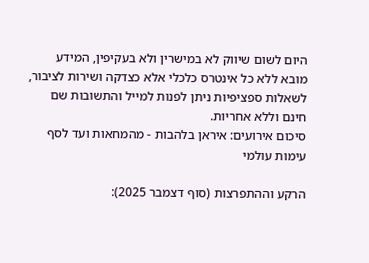היום לשום שיווק לא במישרין ולא בעקיפין, המידע מובא ללא כל אינטרס כלכלי אלא כצדקה ושירות לציבור, לשאלות ספציפיות ניתן לפנות למייל והתשובות שם חינם וללא אחריות.
סיכום אירועים: איראן בלהבות - מהמחאות ועד לסף עימות עולמי

הרקע וההתפרצות (סוף דצמבר 2025):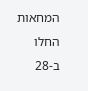המחאות החלו ב-28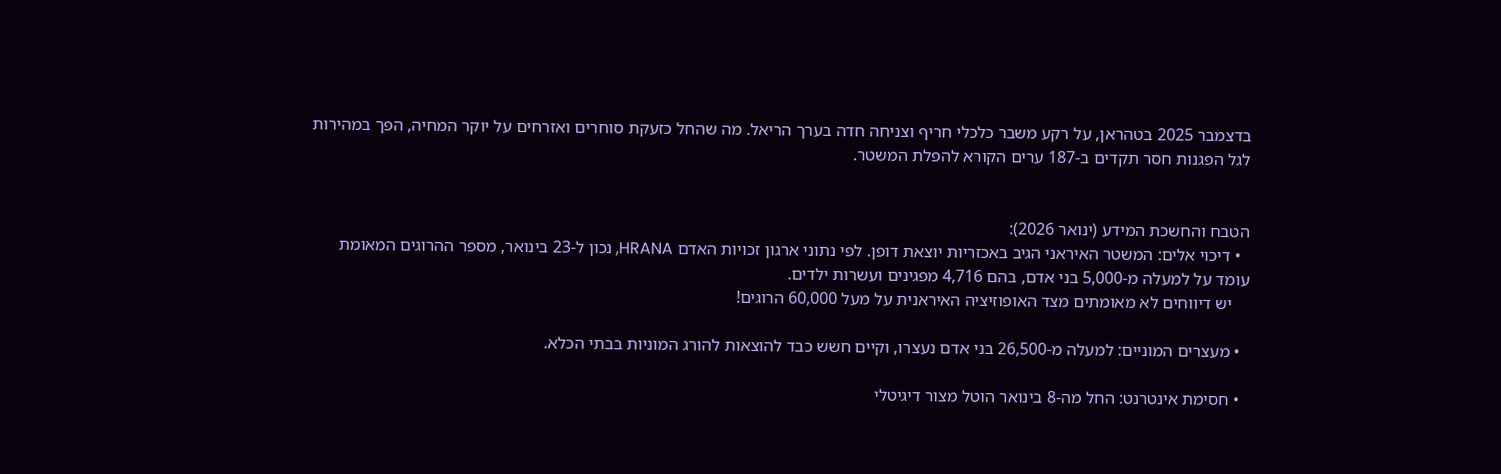בדצמבר 2025 בטהראן, על רקע משבר כלכלי חריף וצניחה חדה בערך הריאל. מה שהחל כזעקת סוחרים ואזרחים על יוקר המחיה, הפך במהירות לגל הפגנות חסר תקדים ב-187 ערים הקורא להפלת המשטר.


הטבח והחשכת המידע (ינואר 2026):
  • דיכוי אלים: המשטר האיראני הגיב באכזריות יוצאת דופן. לפי נתוני ארגון זכויות האדם HRANA, נכון ל-23 בינואר, מספר ההרוגים המאומת עומד על למעלה מ-5,000 בני אדם, בהם 4,716 מפגינים ועשרות ילדים.
    יש דיווחים לא מאומתים מצד האופוזיציה האיראנית על מעל 60,000 הרוגים!

  • מעצרים המוניים: למעלה מ-26,500 בני אדם נעצרו, וקיים חשש כבד להוצאות להורג המוניות בבתי הכלא.

  • חסימת אינטרנט: החל מה-8 בינואר הוטל מצור דיגיטלי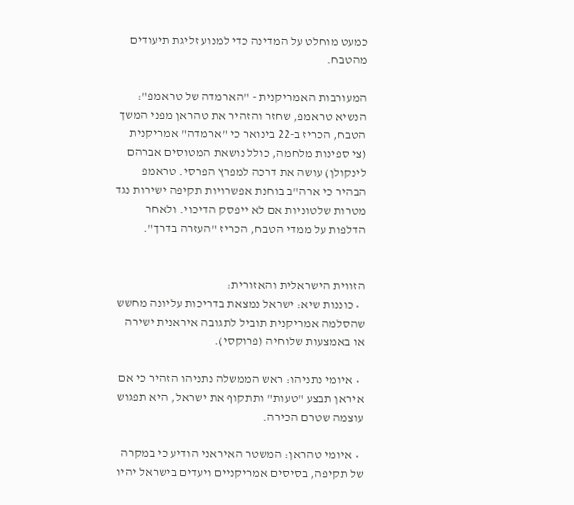כמעט מוחלט על המדינה כדי למנוע זליגת תיעודים מהטבח.

המעורבות האמריקנית - "הארמדה של טראמפ":
הנשיא טראמפ, שחזר והזהיר את טהראן מפני המשך הטבח, הכריז ב-22 בינואר כי "ארמדה" אמריקנית (צי ספינות מלחמה, כולל נושאת המטוסים אברהם לינקולן) עושה את דרכה למפרץ הפרסי. טראמפ הבהיר כי ארה"ב בוחנת אפשרויות תקיפה ישירות נגד מטרות שלטוניות אם לא ייפסק הדיכוי. ולאחר הדלפות על ממדי הטבח, הכריז "העזרה בדרך".


הזווית הישראלית והאזורית:
  • כוננות שיא: ישראל נמצאת בדריכות עליונה מחשש שהסלמה אמריקנית תוביל לתגובה איראנית ישירה או באמצעות שלוחיה (פרוקסי).

  • איומי נתניהו: ראש הממשלה נתניהו הזהיר כי אם איראן תבצע "טעות" ותתקוף את ישראל, היא תפגוש עוצמה שטרם הכירה.

  • איומי טהראן: המשטר האיראני הודיע כי במקרה של תקיפה, בסיסים אמריקניים ויעדים בישראל יהיו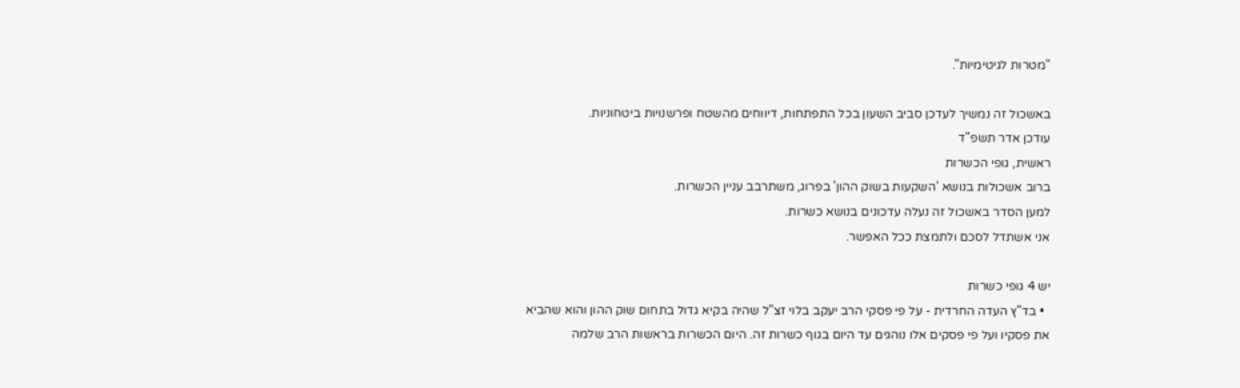"מטרות לגיטימיות".

באשכול זה נמשיך לעדכן סביב השעון בכל התפתחות, דיווחים מהשטח ופרשנויות ביטחוניות.
עודכן אדר תשפ"ד
ראשית, גופי הכשרות
ברוב אשכולות בנושא 'השקעות בשוק ההון' בפרוג, משתרבב עניין הכשרות.
למען הסדר באשכול זה נעלה עדכונים בנושא כשרות.
אני אשתדל לסכם ולתמצת ככל האפשר.

יש 4 גופי כשרות
  • בד"ץ העדה החרדית - על פי פסקי הרב יעקב בלוי זצ"ל שהיה בקיא גדול בתחום שוק ההון והוא שהביא את פסקיו ועל פי פסקים אלו נוהגים עד היום בגוף כשרות זה. היום הכשרות בראשות הרב שלמה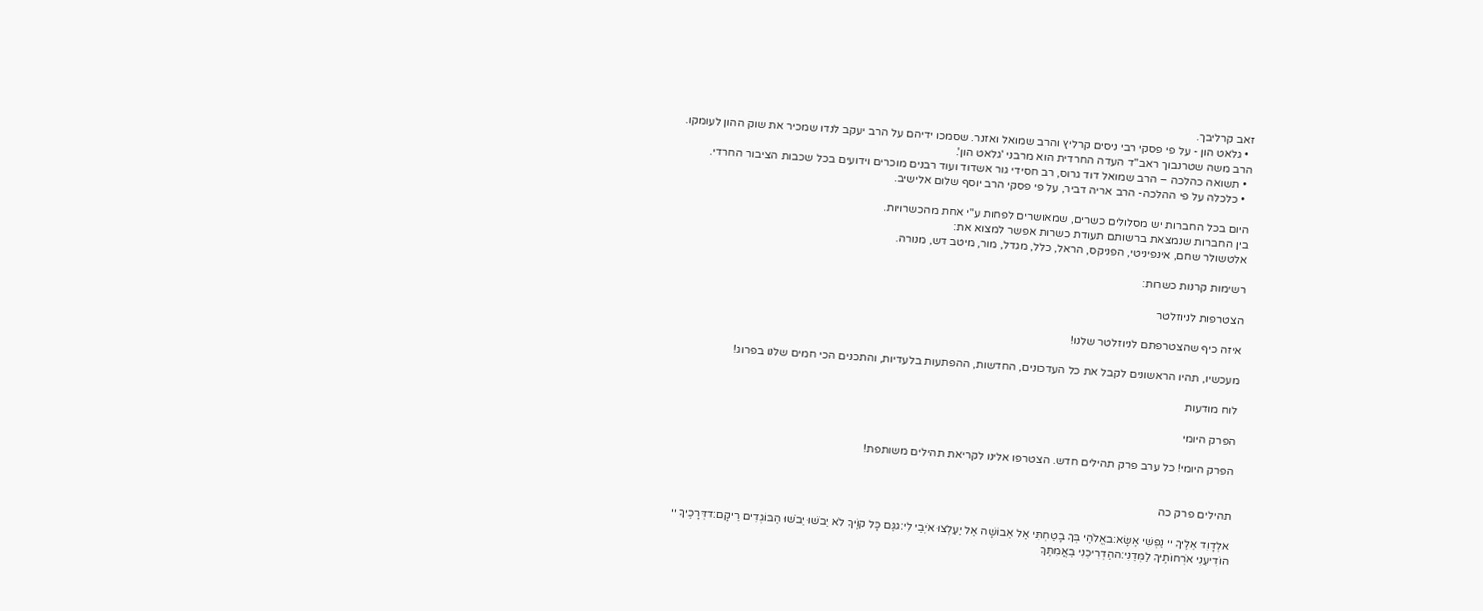זאב קרליבך.
  • גלאט הון - על פי פסקי רבי ניסים קרליץ והרב שמואל ואזנר. שסמכו ידיהם על הרב יעקב לנדו שמכיר את שוק ההון לעומקו. הרב משה שטרנבוך ראב"ד העדה החרדית הוא מרבני 'גלאט הון'.
  • תשואה כהלכה – הרב שמואל דוד גרוס, רב חסידי גור אשדוד ועוד רבנים מוכרים וידועים בכל שכבות הציבור החרדי.
  • כלכלה על פי ההלכה- הרב אריה דביר, על פי פסקי הרב יוסף שלום אלישיב.

היום בכל החברות יש מסלולים כשרים, שמאושרים לפחות ע"י אחת מהכשרויות.
בין החברות שנמצאת ברשותם תעודת כשרות אפשר למצוא את:
אלטשולר שחם, אינפיניטי, הפניקס, הראל, כלל, מגדל, מור, מיטב דש, מנורה.

רשימות קרנות כשרות:

הצטרפות לניוזלטר

איזה כיף שהצטרפתם לניוזלטר שלנו!

מעכשיו, תהיו הראשונים לקבל את כל העדכונים, החדשות, ההפתעות בלעדיות, והתכנים הכי חמים שלנו בפרוג!

לוח מודעות

הפרק היומי

הפרק היומי! כל ערב פרק תהילים חדש. הצטרפו אלינו לקריאת תהילים משותפת!


תהילים פרק כה

אלְדָוִד אֵלֶיךָ יי נַפְשִׁי אֶשָּׂא:באֱלֹהַי בְּךָ בָטַחְתִּי אַל אֵבוֹשָׁה אַל יַעַלְצוּ אֹיְבַי לִי:גגַּם כָּל קוֶֹיךָ לֹא יֵבֹשׁוּ יֵבֹשׁוּ הַבּוֹגְדִים רֵיקָם:דדְּרָכֶיךָ יי הוֹדִיעֵנִי אֹרְחוֹתֶיךָ לַמְּדֵנִי:ההַדְרִיכֵנִי בַאֲמִתֶּךָ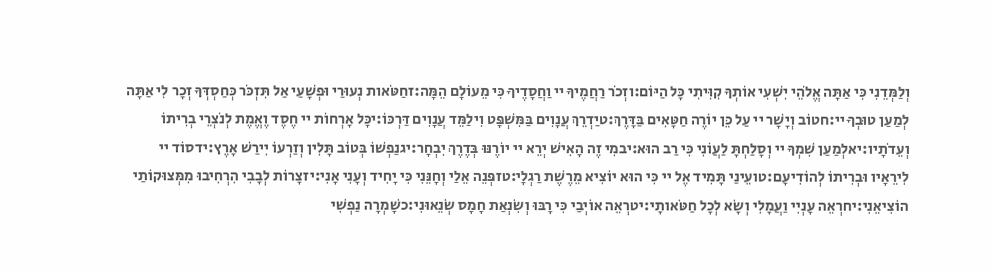וְלַמְּדֵנִי כִּי אַתָּה אֱלֹהֵי יִשְׁעִי אוֹתְךָ קִוִּיתִי כָּל הַיּוֹם:וזְכֹר רַחֲמֶיךָ יי וַחֲסָדֶיךָ כִּי מֵעוֹלָם הֵמָּה:זחַטֹּאות נְעוּרַי וּפְשָׁעַי אַל תִּזְכֹּר כְּחַסְדְּךָ זְכָר לִי אַתָּה לְמַעַן טוּבְךָ יי:חטוֹב וְיָשָׁר יי עַל כֵּן יוֹרֶה חַטָּאִים בַּדָּרֶךְ:טיַדְרֵךְ עֲנָוִים בַּמִּשְׁפָּט וִילַמֵּד עֲנָוִים דַּרְכּוֹ:יכָּל אָרְחוֹת יי חֶסֶד וֶאֱמֶת לְנֹצְרֵי בְרִיתוֹ וְעֵדֹתָיו:יאלְמַעַן שִׁמְךָ יי וְסָלַחְתָּ לַעֲוֹנִי כִּי רַב הוּא:יבמִי זֶה הָאִישׁ יְרֵא יי יוֹרֶנּוּ בְּדֶרֶךְ יִבְחָר:יגנַפְשׁוֹ בְּטוֹב תָּלִין וְזַרְעוֹ יִירַשׁ אָרֶץ:ידסוֹד יי לִירֵאָיו וּבְרִיתוֹ לְהוֹדִיעָם:טועֵינַי תָּמִיד אֶל יי כִּי הוּא יוֹצִיא מֵרֶשֶׁת רַגְלָי:טזפְּנֵה אֵלַי וְחָנֵּנִי כִּי יָחִיד וְעָנִי אָנִי:יזצָרוֹת לְבָבִי הִרְחִיבוּ מִמְּצוּקוֹתַי הוֹצִיאֵנִי:יחרְאֵה עָנְיִי וַעֲמָלִי וְשָׂא לְכָל חַטֹּאותָי:יטרְאֵה אוֹיְבַי כִּי רָבּוּ וְשִׂנְאַת חָמָס שְׂנֵאוּנִי:כשָׁמְרָה נַפְשִׁי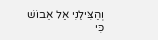וְהַצִּילֵנִי אַל אֵבוֹשׁ כִּי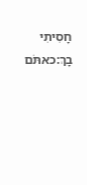חָסִיתִי בָךְ:כאתֹּם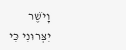וָיֹשֶׁר יִצְּרוּנִי כִּי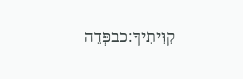קִוִּיתִיךָ:כבפְּדֵה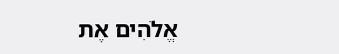אֱלֹהִים אֶת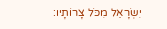יִשְׂרָאֵל מִכֹּל צָרוֹתָיו: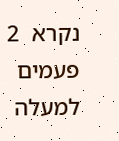נקרא  2  פעמים
למעלה